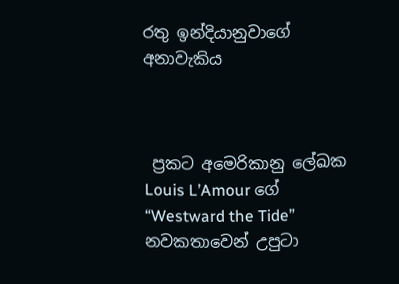රතු ඉන්දියානුවාගේ අනාවැකිය



 ප්‍රකට අමෙරිකානු ලේඛක Louis L’Amour ගේ “Westward the Tide” නවකතාවෙන් උපුටා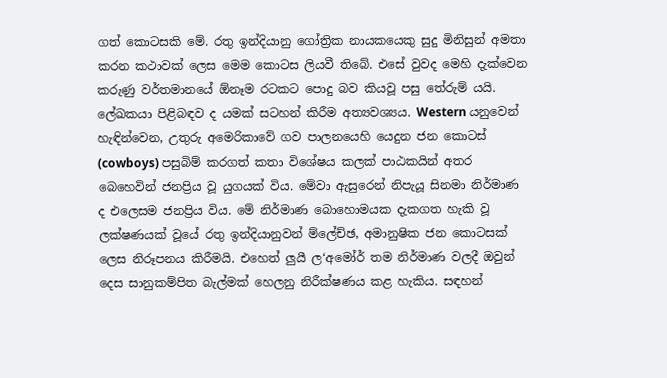ගත් කොටසකි මේ. රතු ඉන්දියානු ගෝත්‍රික නායකයෙකු සුදු මිනිසුන් අමතා කරන කථාවක් ලෙස මෙම කොටස ලියවී තිබේ. එසේ වුවද මෙහි දැක්වෙන කරුණු වර්තමානයේ ඕනෑම රටකට පොදු බව කියවූ පසු තේරුම් යයි. ලේඛකයා පිළිබඳව ද යමක් සටහන් කිරීම අත්‍යවශ්‍යය. Western යනුවෙන් හැඳින්වෙන, උතුරු අමෙරිකාවේ ගව පාලනයෙහි යෙදුන ජන කොටස් (cowboys) පසුබිම් කරගත් කතා විශේෂය කලක් පාඨකයින් අතර බෙහෙවින් ජනප්‍රිය වූ යුගයක් විය. මේවා ඇසුරෙන් නිපැයූ සිනමා නිර්මාණ ද එලෙසම ජනප්‍රිය විය. මේ නිර්මාණ බොහොමයක දැකගත හැකි වූ ලක්ෂණයක් වූයේ රතු ඉන්දියානුවන් ම්ලේච්ඡ, අමානුෂික ජන කොටසක් ලෙස නිරූපනය කිරීමයි. එහෙත් ලුයී ල‘අමෝර් තම නිර්මාණ වලදී ඔවුන් දෙස සානුකම්පිත බැල්මක් හෙලනු නිරීක්ෂණය කළ හැකිය. සඳහන්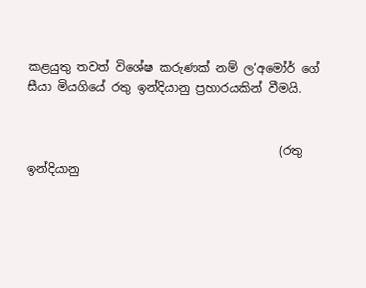කළයුතු තවත් විශේෂ කරුණක් නම් ල‘අමෝර් ගේ සීයා මියගියේ රතු ඉන්දියානු ප්‍රහාරයකින් වීමයි.


                                          (රතු ඉන්දියානු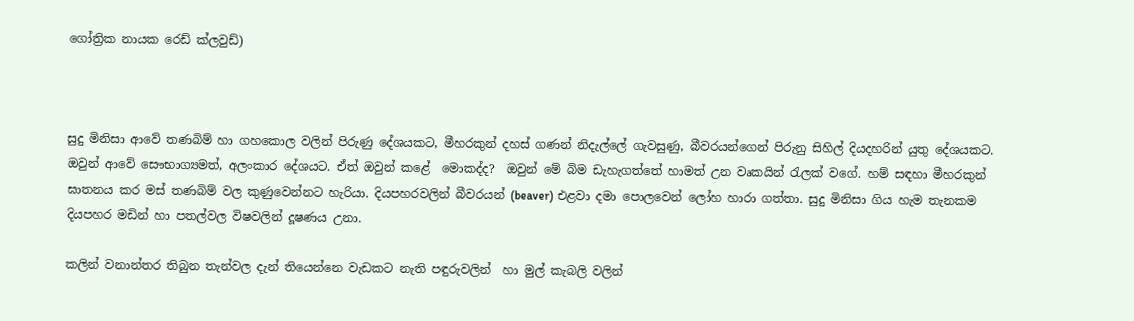ගෝත්‍රික නායක රෙඩ් ක්ලවුඩ්)



සුදු මිනිසා ආවේ තණබිම් හා ගහකොල වලින් පිරුණු දේශයකට, මීහරකුන් දහස් ගණන් නිදැල්ලේ ගැවසුණු, බීවරයන්ගෙන් පිරුනු සිහිල් දියදහරින් යුතු දේශයකට. ඔවුන් ආවේ සෞභාග්‍යමත්, අලංකාර දේශයට. ඒත් ඔවුන් කළේ  මොකද්ද?  ඔවුන් මේ බිම ඩැහැගත්තේ හාමත් උන වෘකයින් රැලක් වගේ. හම් සඳහා මීහරකුන් ඝාතනය කර මස් තණබිම් වල කුණුවෙන්නට හැරියා. දියපහරවලින් බීවරයන් (beaver) එළවා දමා පොලවෙන් ලෝහ හාරා ගත්තා. සුදු මිනිසා ගිය හැම තැනකම දියපහර මඩින් හා පතල්වල විෂවලින් දූෂණය උනා.

කලින් වනාන්තර තිබුන තැන්වල දැන් තියෙන්නෙ වැඩකට නැති පඳුරුවලින්  හා මුල් කැබලි වලින්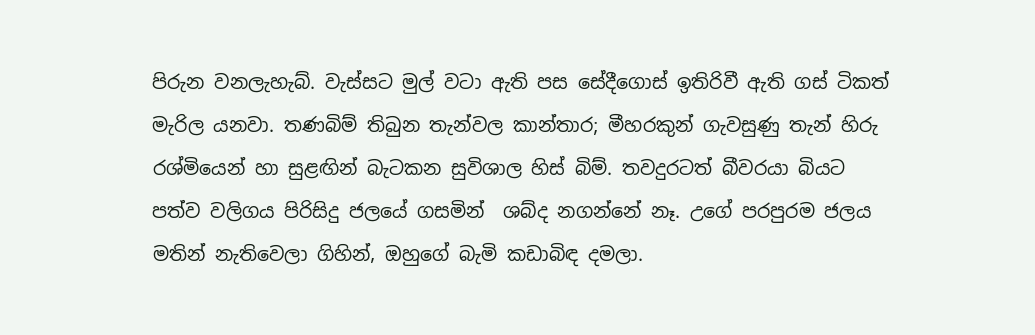පිරුන වනලැහැබ්. වැස්සට මුල් වටා ඇති පස සේදීගොස් ඉතිරිවී ඇති ගස් ටිකත් මැරිල යනවා. තණබිම් තිබුන තැන්වල කාන්තාර; මීහරකුන් ගැවසුණු තැන් හිරු රශ්මියෙන් හා සුළඟින් බැටකන සුවිශාල හිස් බිම්. තවදුරටත් බීවරයා බියට පත්ව වලිගය පිරිසිදු ජලයේ ගසමින්  ශබ්ද නගන්නේ නෑ. උගේ පරපුරම ජලය මතින් නැතිවෙලා ගිහින්, ඔහුගේ බැමි කඩාබිඳ දමලා.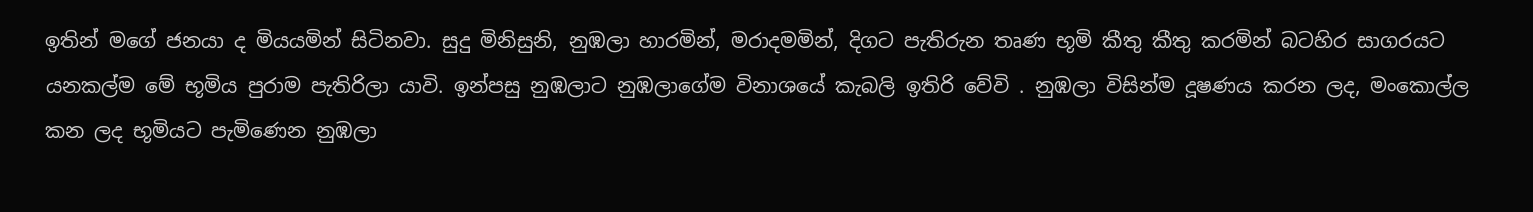ඉතින් මගේ ජනයා ද මියයමින් සිටිනවා. සුදු මිනිසුනි, නුඹලා හාරමින්, මරාදමමින්, දිගට පැතිරුන තෘණ භූමි කීතු කීතු කරමින් බටහිර සාගරයට යනකල්ම මේ භූමිය පුරාම පැතිරිලා යාවි. ඉන්පසු නුඹලාට නුඹලාගේම විනාශයේ කැබලි ඉතිරි වේවි . නුඹලා විසින්ම දූෂණය කරන ලද, මංකොල්ල කන ලද භූමියට පැමිණෙන නුඹලා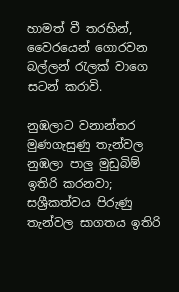හාමත් වී තරහින්, වෛරයෙන් ගොරවන බල්ලන් රැලක් වාගෙ  සටන් කරාවි.

නුඹලාට වනාන්තර මුණගැසුණු තැන්වල නුඹලා පාලු මුඩුබිම් ඉතිරි කරනවා; සශ්‍රීකත්වය පිරුණු තැන්වල සාගතය ඉතිරි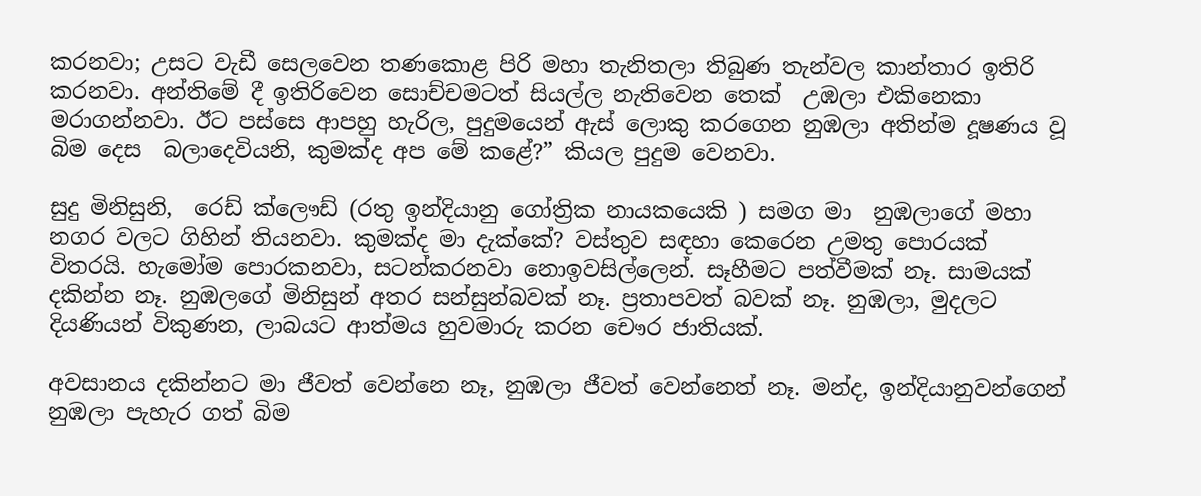කරනවා; උසට වැඩී සෙලවෙන තණකොළ පිරි මහා තැනිතලා තිබුණ තැන්වල කාන්තාර ඉතිරි කරනවා. අන්තිමේ දී ඉතිරිවෙන සොච්චමටත් සියල්ල නැතිවෙන තෙක්  උඹලා එකිනෙකා මරාගන්නවා. ඊට පස්සෙ ආපහු හැරිල, පුදුමයෙන් ඇස් ලොකු කරගෙන නුඹලා අතින්ම දූෂණය වූ බිම දෙස  බලාදෙවියනි, කුමක්ද අප මේ කළේ?” කියල පුදුම වෙනවා.

සුදු මිනිසුනි,  රෙඩ් ක්ලෞඩ් (රතු ඉන්දියානු ගෝත්‍රික නායකයෙකි ) සමග මා  නුඹලාගේ මහා නගර වලට ගිහින් තියනවා. කුමක්ද මා දැක්කේ? වස්තුව සඳහා කෙරෙන උමතු පොරයක් විතරයි. හැමෝම පොරකනවා, සටන්කරනවා නොඉවසිල්ලෙන්. සෑහීමට පත්වීමක් නෑ. සාමයක් දකින්න නෑ. නුඹලගේ මිනිසුන් අතර සන්සුන්බවක් නෑ. ප්‍රතාපවත් බවක් නෑ. නුඹලා, මුදලට දියණියන් විකුණන, ලාබයට ආත්මය හුවමාරු කරන චෞර ජාතියක්.

අවසානය දකින්නට මා ජීවත් වෙන්නෙ නෑ, නුඹලා ජීවත් වෙන්නෙත් නෑ. මන්ද, ඉන්දියානුවන්ගෙන් නුඹලා පැහැර ගත් බිම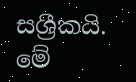සශ්‍රීකයි. මේ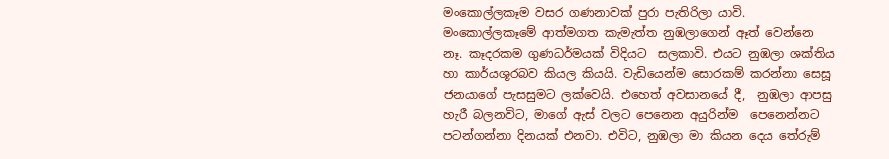මංකොල්ලකෑම වසර ගණනාවක් පුරා පැතිරිලා යාවි. මංකොල්ලකෑමේ ආත්මගත කැමැත්ත නුඹලාගෙන් ඈත් වෙන්නෙ නෑ. කෑදරකම ගුණධර්මයක් විදියට  සලකාවි. එයට නුඹලා ශක්තිය හා කාර්යශූරබව කියල කියයි. වැඩියෙන්ම සොරකම් කරන්නා සෙසූ ජනයාගේ පැසසුමට ලක්වෙයි. එහෙත් අවසානයේ දී,  නුඹලා ආපසු හැරී බලනවිට, මාගේ ඇස් වලට පෙනෙන අයුරින්ම  පෙනෙන්නට පටන්ගන්නා දිනයක් එනවා. එවිට, නුඹලා මා කියන දෙය තේරුම්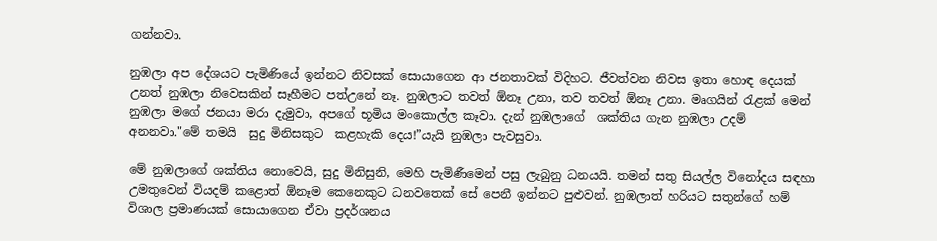ගන්නවා.

නුඹලා අප දේශයට පැමිණියේ ඉන්නට නිවසක් සොයාගෙන ආ ජනතාවක් විදිහට. ජීවත්වන නිවස ඉතා හොඳ දෙයක් උනත් නුඹලා නිවෙසකින් සෑහීමට පත්උනේ නෑ. නුඹලාට තවත් ඕනෑ උනා, තව තවත් ඕනෑ උනා. මෘගයින් රැළක් මෙන් නුඹලා මගේ ජනයා මරා දැමුවා, අපගේ භූමිය මංකොල්ල කෑවා. දැන් නුඹලාගේ  ශක්තිය ගැන නුඹලා උදම් අනනවා."මේ තමයි  සුදු මිනිසකුට  කළහැකි දෙය!”යැයි නුඹලා පැවසුවා.

මේ නුඹලාගේ ශක්තිය නොවෙයි, සුදු මිනිසුනි, මෙහි පැමිණීමෙන් පසු ලැබුනු ධනයයි. තමන් සතු සියල්ල විනෝදය සඳහා උමතුවෙන් වියදම් කළොත් ඕනෑම කෙනෙකුට ධනවතෙක් සේ පෙනී ඉන්නට පුළුවන්. නුඹලාත් හරියට සතුන්ගේ හම් විශාල ප්‍රමාණයක් සොයාගෙන ඒවා ප්‍රදර්ශනය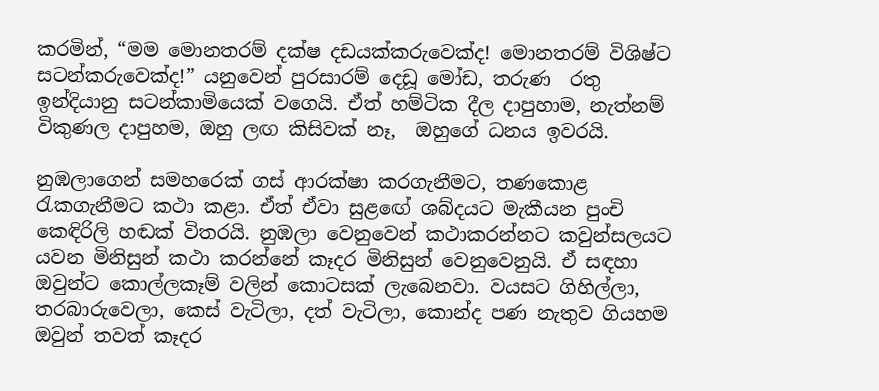කරමින්, “මම මොනතරම් දක්ෂ දඩයක්කරුවෙක්ද! මොනතරම් විශිෂ්ට සටන්කරුවෙක්ද!” යනුවෙන් පුරසාරම් දෙඩූ මෝඩ, තරුණ  රතු ඉන්දියානු සටන්කාමියෙක් වගෙයි. ඒත් හම්ටික දීල දාපුහාම, නැත්නම් විකුණල දාපුහම, ඔහු ලඟ කිසිවක් නෑ,  ඔහුගේ ධනය ඉවරයි.

නුඹලාගෙන් සමහරෙක් ගස් ආරක්ෂා කරගැනීමට, තණකොළ රැකගැනීමට කථා කළා. ඒත් ඒවා සුළඟේ ශබ්දයට මැකීයන පුංචි කෙඳිරිලි හඬක් විතරයි. නුඹලා වෙනුවෙන් කථාකරන්නට කවුන්සලයට යවන මිනිසුන් කථා කරන්නේ කෑදර මිනිසුන් වෙනුවෙනුයි. ඒ සඳහා ඔවුන්ට කොල්ලකෑම් වලින් කොටසක් ලැබෙනවා. වයසට ගිහිල්ලා, තරබාරුවෙලා, කෙස් වැටිලා, දත් වැටිලා, කොන්ද පණ නැතුව ගියහම ඔවුන් තවත් කෑදර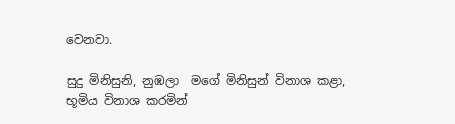වෙනවා.

සුදු මිනිසුනි, නුඹලා  මගේ මිනිසුන් විනාශ කළා, භූමිය විනාශ කරමින්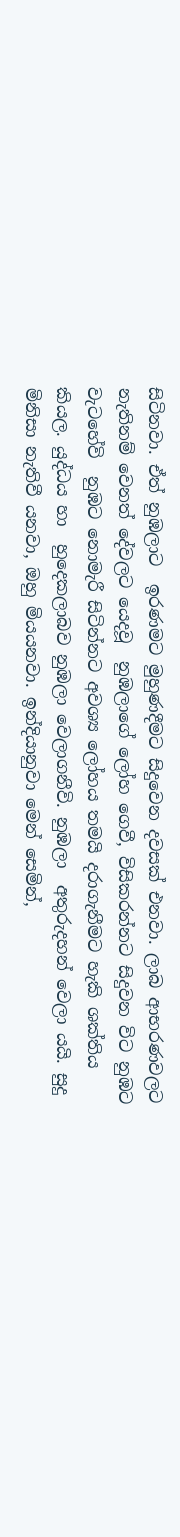සිටිනවා. ඒත් නුඹලාට  ඉරණමට මුහුණදීමට සිදුවෙන දවසක් එනවා. ලාබ ආභරණවලට නැතිනම් වෙනත් දේවලට යෙදවූ  නුඹලාගේ ලෝහ ගෙවී, විසිකරන්නට සිදුවන විට නුඹට වැටහේවි  නුඹට නොමැරී සිටින්නට අවශ්‍ය ලෝහය තමයි දරාගැනීමට හැකි ශක්තිය කියල. යුද්ධය හා  හුදෙකලාබව නුඹලා වෙලාගනීවි. නුඹලා  අතුරුදහන් වෙලා යයි. සුදු මිනිසා නැතිවී යනවා, ඔහු මියයනවා. ඉන්දියානුවා මෙන් සෙමින්,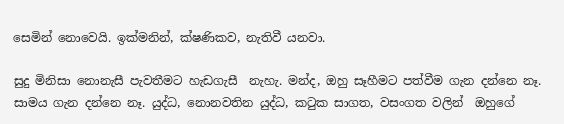සෙමින් නොවෙයි. ඉක්මනින්, ක්ෂණිකව, නැතිවී යනවා.

සුදු මිනිසා නොනැසී පැවතීමට හැඩගැසී  නැහැ. මන්ද, ඔහු සෑහීමට පත්වීම ගැන දන්නෙ නෑ. සාමය ගැන දන්නෙ නෑ. යුද්ධ, නොනවතින යුද්ධ, කටුක සාගත, වසංගත වලින්  ඔහුගේ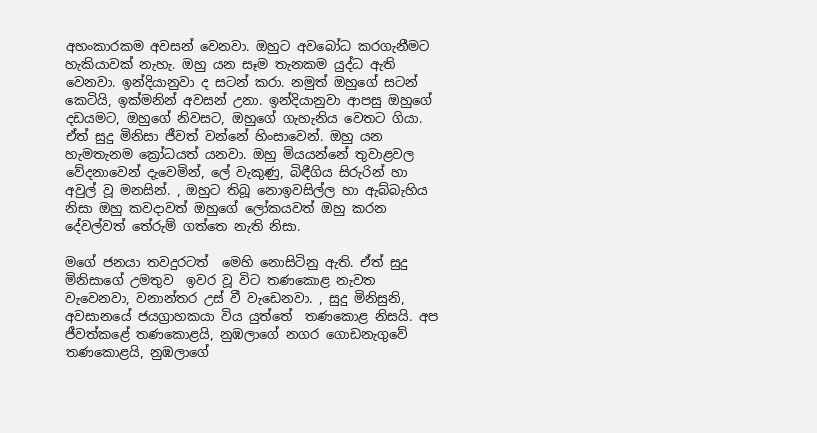අහංකාරකම අවසන් වෙනවා. ඔහුට අවබෝධ කරගැනීමට හැකියාවක් නැහැ. ඔහු යන සෑම තැනකම යුද්ධ ඇති වෙනවා. ඉන්දියානුවා ද සටන් කරා. නමුත් ඔහුගේ සටන් කෙටියි, ඉක්මනින් අවසන් උනා. ඉන්දියානුවා ආපසු ඔහුගේ දඩයමට, ඔහුගේ නිවසට, ඔහුගේ ගැහැනිය වෙතට ගියා. ඒත් සුදු මිනිසා ජීවත් වන්නේ හිංසාවෙන්. ඔහු යන හැමතැනම ක්‍රෝධයත් යනවා. ඔහු මියයන්නේ තුවාළවල වේදනාවෙන් දැවෙමින්, ලේ වැකුණු, බිඳීගිය සිරුරින් හා අවුල් වූ මනසින්. , ඔහුට තිබූ නොඉවසිල්ල හා ඇබ්බැහිය නිසා ඔහු කවදාවත් ඔහුගේ ලෝකයවත් ඔහු කරන දේවල්වත් තේරුම් ගත්තෙ නැති නිසා.

මගේ ජනයා තවදුරටත්  මෙහි නොසිටිනු ඇති. ඒත් සුදු මිනිසාගේ උමතුව  ඉවර වූ විට තණකොළ නැවත වැවෙනවා, වනාන්තර උස් වී වැඩෙනවා. , සුදු මිනිසුනි, අවසානයේ ජයග්‍රාහකයා විය යුත්තේ  තණකොළ නිසයි. අප ජීවත්කළේ තණකොළයි, නුඹලාගේ නගර ගොඩනැගුවේ තණකොළයි, නුඹලාගේ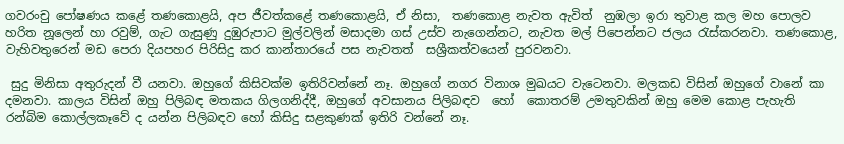ගවරංචු පෝෂණය කළේ තණකොළයි, අප ජීවත්කළේ තණකොළයි, ඒ නිසා,  තණකොළ නැවත ඇවිත්  නුඹලා ඉරා තුවාළ කල මහ පොලව හරිත නූලෙන් හා රවුම්, ගැට ගැසුණු දුඹුරුපාට මුල්වලින් මසාදමා ගස් උස්ව නැගෙන්නට, නැවත මල් පිපෙන්නට ජලය රැස්කරනවා. තණකොළ, වැහිවතුරෙන් මඩ පෙරා දියපහර පිරිසිදු කර කාන්තාරයේ පස නැවතත්  සශ්‍රීකත්වයෙන් පුරවනවා.

 සුදු මිනිසා අතුරුදන් වී යනවා. ඔහුගේ කිසිවක්ම ඉතිරිවන්නේ නෑ. ඔහුගේ නගර විනාශ මුඛයට වැටෙනවා. මලකඩ විසින් ඔහුගේ වානේ කා දමනවා. කාලය විසින් ඔහු පිලිබඳ මතකය ගිලගනිද්දී, ඔහුගේ අවසානය පිලිබඳව  හෝ  කොතරම් උමතුවකින් ඔහු මෙම කොළ පැහැති රන්බිම කොල්ලකෑවේ ද යන්න පිලිබඳව හෝ කිසිදු සළකුණක් ඉතිරි වන්නේ නෑ.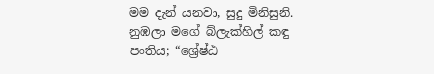මම දැන් යනවා, සුදු මිනිසුනි. නුඹලා මගේ බ්ලැක්හිල් කඳු පංතිය; “ශ්‍රේෂ්ඨ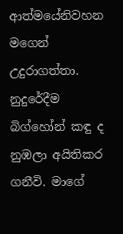ආත්මයේනිවහන  මගෙන් උදුරාගත්තා. නුදුරේදීම බිග්හෝන් කඳු ද නුඹලා අයිතිකර ගනීවි. මාගේ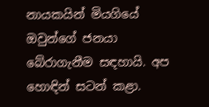නායකයින් මියගියේ ඔවුන්ගේ ජනයා බේරාගැනීම සඳහායි. අප හොඳින් සටන් කළා.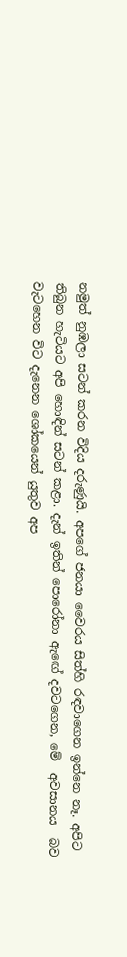නමුත් නුඹලා සටන් කරන විදිය දරුණුයි. අපගේ ජනයා වෛරය සිත්හි රඳවාගෙන ඉන්නෙ නෑ. අපිට තිබුන හැටියට අපි හොඳින් සටන් කළා. දැන් ඉතින් පොරෝනා ඇඟේ දවටගෙන, මේ  අවසානය  බව වැටහෙන විට දැනෙන ශෝකයෙන් යුතුව අප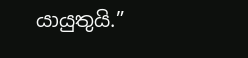යායුතුයි.”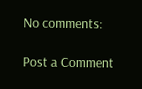No comments:

Post a Comment